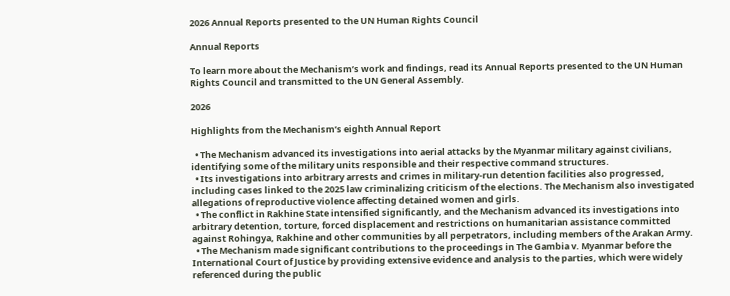2026 Annual Reports presented to the UN Human Rights Council

Annual Reports

To learn more about the Mechanism’s work and findings, read its Annual Reports presented to the UN Human Rights Council and transmitted to the UN General Assembly.

2026

Highlights from the Mechanism’s eighth Annual Report

  • The Mechanism advanced its investigations into aerial attacks by the Myanmar military against civilians, identifying some of the military units responsible and their respective command structures.
  • Its investigations into arbitrary arrests and crimes in military-run detention facilities also progressed, including cases linked to the 2025 law criminalizing criticism of the elections. The Mechanism also investigated allegations of reproductive violence affecting detained women and girls.
  • The conflict in Rakhine State intensified significantly, and the Mechanism advanced its investigations into arbitrary detention, torture, forced displacement and restrictions on humanitarian assistance committed against Rohingya, Rakhine and other communities by all perpetrators, including members of the Arakan Army.
  • The Mechanism made significant contributions to the proceedings in The Gambia v. Myanmar before the International Court of Justice by providing extensive evidence and analysis to the parties, which were widely referenced during the public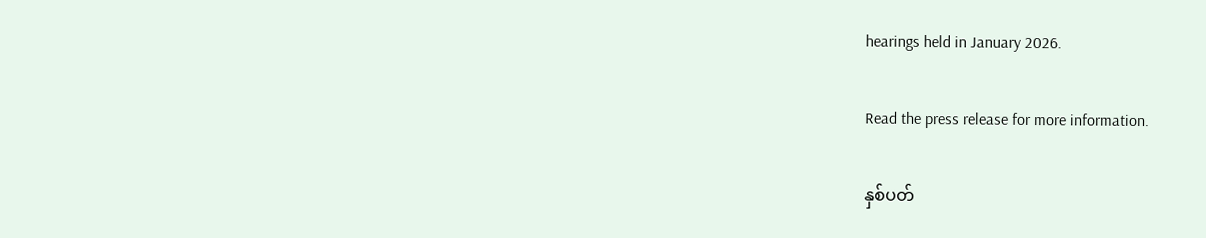hearings held in January 2026.

Read the press release for more information.

နှစ်ပတ်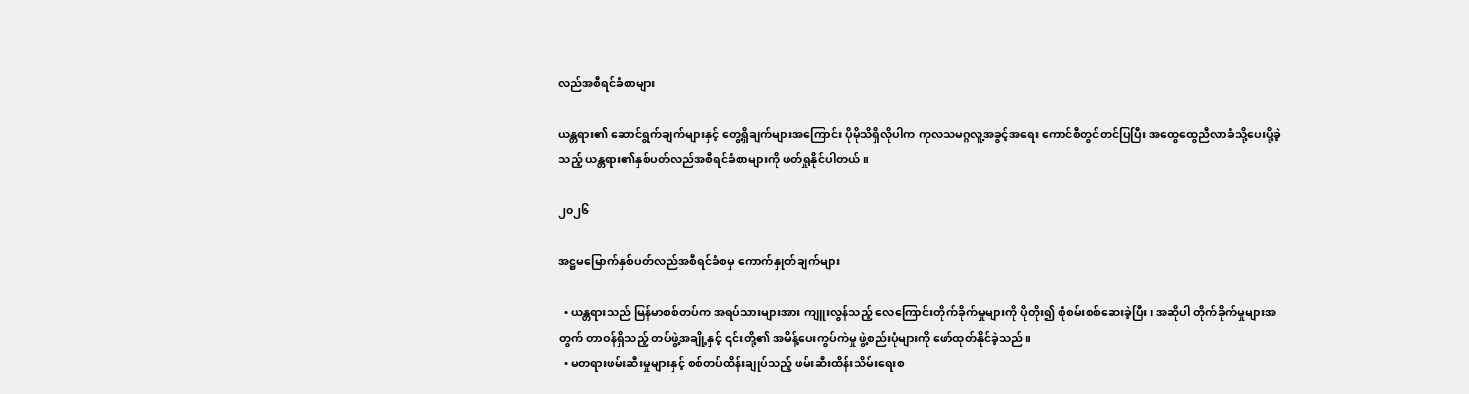လည်အစီရင်ခံစာများ

ယန္တရား၏ ဆောင်ရွက်ချက်များနှင့် တွေ့ရှိချက်များအကြောင်း ပိုမိုသိရှိလိုပါက ကုလသမဂ္ဂလူ့အခွင့်အရေး ကောင်စီတွင်တင်ပြပြီး အထွေထွေညီလာခံသို့ပေးပို့ခဲ့သည့် ယန္တရား၏နှစ်ပတ်လည်အစီရင်ခံစာများကို ဖတ်ရှုနိုင်ပါတယ်။

၂၀၂၆

အဋ္ဌမမြောက်နှစ်ပတ်လည်အစီရင်ခံစမှ ကောက်နှုတ်ချက်များ

  • ယန္တရားသည် မြန်မာစစ်တပ်က အရပ်သားများအား ကျူးလွန်သည့် လေကြောင်းတိုက်ခိုက်မှုများကို ပိုတိုး၍ စုံစမ်းစစ်ဆေးခဲ့ပြီး၊ အဆိုပါ တိုက်ခိုက်မှုများအတွက် တာဝန်ရှိသည့် တပ်ဖွဲ့အချို့နှင့် ၎င်းတို့၏ အမိန့်ပေးကွပ်ကဲမှု ဖွဲ့စည်းပုံများကို ဖော်ထုတ်နိုင်ခဲ့သည်။
  • မတရားဖမ်းဆီးမှုများနှင့် စစ်တပ်ထိန်းချုပ်သည့် ဖမ်းဆီးထိန်းသိမ်းရေးစ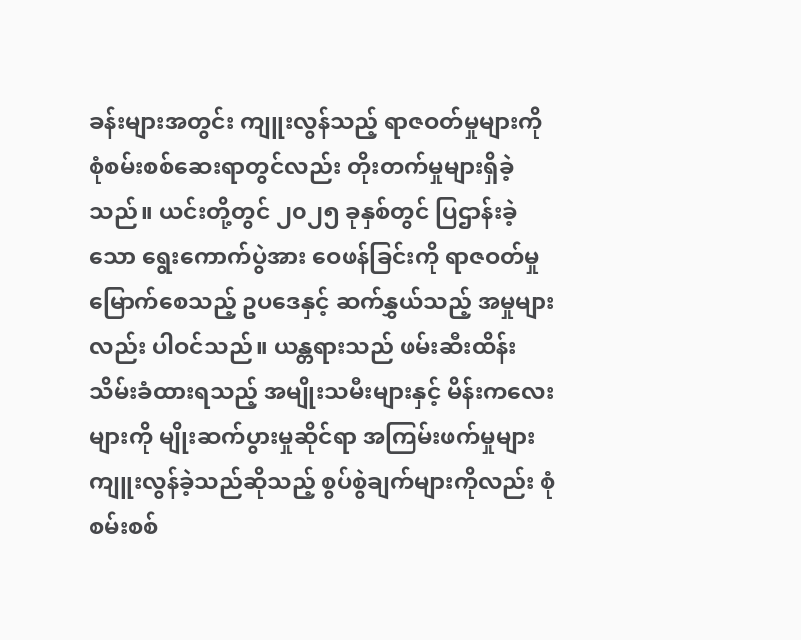ခန်းများအတွင်း ကျူးလွန်သည့် ရာဇဝတ်မှုများကို စုံစမ်းစစ်ဆေးရာတွင်လည်း တိုးတက်မှုများရှိခဲ့သည်။ ယင်းတို့တွင် ၂၀၂၅ ခုနှစ်တွင် ပြဌာန်းခဲ့သော ရွေးကောက်ပွဲအား ဝေဖန်ခြင်းကို ရာဇဝတ်မှုမြောက်စေသည့် ဥပဒေနှင့် ဆက်နွှယ်သည့် အမှုများလည်း ပါဝင်သည်။ ယန္တရားသည် ဖမ်းဆီးထိန်းသိမ်းခံထားရသည့် အမျိုးသမီးများနှင့် မိန်းကလေးများကို မျိုးဆက်ပွားမှုဆိုင်ရာ အကြမ်းဖက်မှုများ ကျူးလွန်ခဲ့သည်ဆိုသည့် စွပ်စွဲချက်များကိုလည်း စုံစမ်းစစ်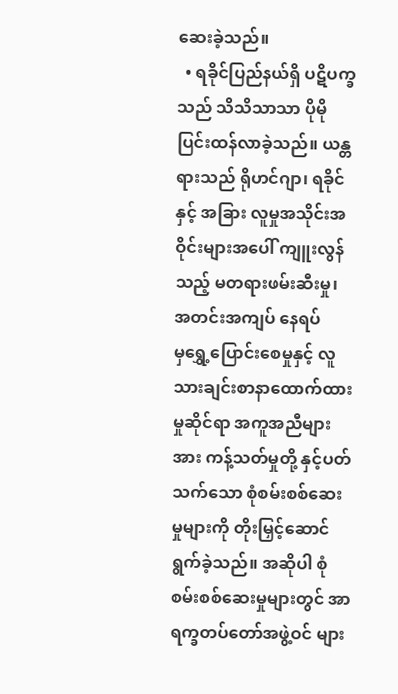ဆေးခဲ့သည်။
  • ရခိုင်ပြည်နယ်ရှိ ပဋိပက္ခသည် သိသိသာသာ ပိုမိုပြင်းထန်လာခဲ့သည်။ ယန္တရားသည် ရိုဟင်ဂျာ၊ ရခိုင်နှင့် အခြား လူမှုအသိုင်းအဝိုင်းများအပေါ် ကျူးလွန်သည့် မတရားဖမ်းဆီးမှု၊ အတင်းအကျပ် နေရပ်မှ‌ရွှေ့ပြောင်းစေမှုနှင့် လူသားချင်းစာနာထောက်ထားမှုဆိုင်ရာ အကူအညီများအား ကန့်သတ်မှုတို့ နှင့်ပတ်သက်သော စုံစမ်းစစ်ဆေးမှုများကို တိုးမြှင့်ဆောင်ရွက်ခဲ့သည်။ အဆိုပါ စုံစမ်းစစ်ဆေးမှုများတွင် အာရက္ခတပ်တော်အဖွဲ့ဝင် များ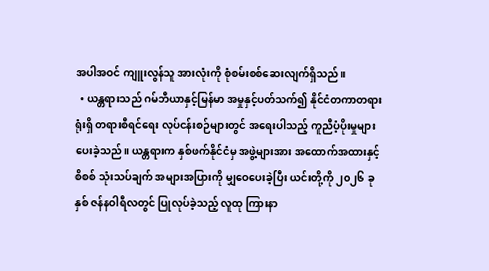အပါအဝင် ကျူးလွန်သူ အားလုံးကို စုံစမ်းစစ်ဆေးလျက်ရှိသည်။
  • ယန္တရားသည် ဂမ်ဘီယာနှင့်မြန်မာ အမှုနှင့်ပတ်သက်၍ နိုင်ငံတကာတရားရုံးရှိ တရားစီရင်ရေး လုပ်ငန်းစဉ်များတွင် အရေးပါသည့် ကူညီပံ့ပိုးမှုများ ပေးခဲ့သည်။ ယန္တရားက နှစ်ဖက်နိုင်ငံမှ အဖွဲ့များအား အထောက်အထားနှင့် စိစစ် သုံးသပ်ချက် အများအပြားကို မျှဝေပေးခဲ့ပြီး ယင်းတို့ကို ၂၀၂၆ ခုနှစ် ဇန်နဝါရီလတွင် ပြုလုပ်ခဲ့သည့် လူထု ကြားနာ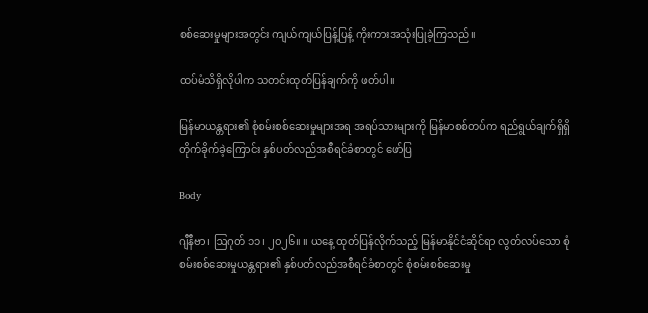စစ်ဆေးမှုများအတွင်း ကျယ်ကျယ်ပြန့်ပြန့် ကိုးကားအသုံးပြုခဲ့ကြသည်။

ထပ်မံသိရှိလိုပါက သတင်းထုတ်ပြန်ချက်ကို ဖတ်ပါ။

မြန်မာယန္တရား၏ စုံစမ်းစစ်ဆေးမှုများအရ အရပ်သားများကို မြန်မာစစ်တပ်က ရည်ရွယ်ချက်ရှိရှိ တိုက်ခိုက်ခဲ့ကြောင်း နှစ်ပတ်လည်အစီရင်ခံစာတွင် ဖော်ပြ

Body

ဂျီနီဗာ၊ ဩဂုတ် ၁၁၊ ၂၀၂၆။ ။ ယနေ့ ထုတ်ပြန်လိုက်သည့် မြန်မာနိုင်ငံဆိုင်ရာ လွတ်လပ်သော စုံစမ်းစစ်ဆေးမှုယန္တရား၏ နှစ်ပတ်လည်အစီရင်ခံစာတွင် စုံစမ်းစစ်ဆေးမှု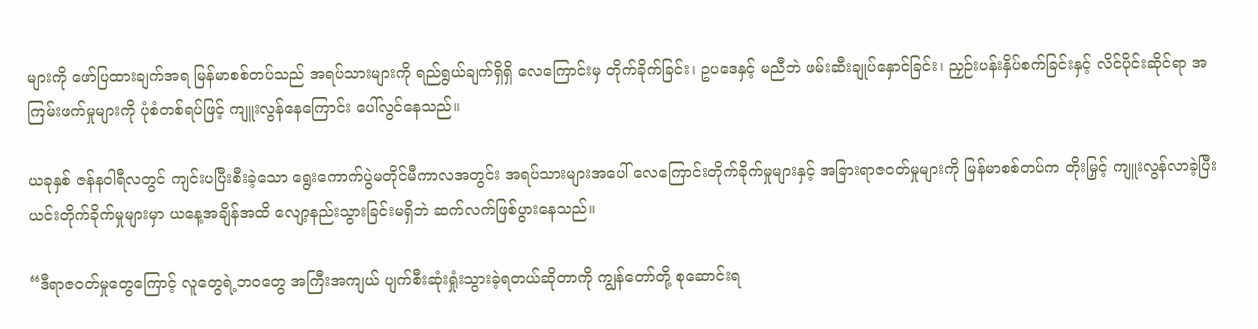များကို ဖော်ပြထားချက်အရ မြန်မာစစ်တပ်သည် အရပ်သားများကို ရည်ရွယ်ချက်ရှိရှိ လေကြောင်းမှ တိုက်ခိုက်ခြင်း၊ ဥပဒေနှင့် မညီဘဲ ဖမ်းဆီးချုပ်နှောင်ခြင်း၊ ညှဉ်းပန်းနှိပ်စက်ခြင်းနှင့် လိင်ပိုင်းဆိုင်ရာ အကြမ်းဖက်မှုများကို ပုံစံတစ်ရပ်ဖြင့် ကျူးလွန်နေကြောင်း ပေါ်လွင်နေသည်။

ယခုနှစ် ဇန်နဝါရီလတွင် ကျင်းပပြီးစီးခဲ့သော ရွေးကောက်ပွဲမတိုင်မီကာလအတွင်း အရပ်သားများအပေါ် လေကြောင်းတိုက်ခိုက်မှုများနှင့် အခြားရာဇဝတ်မှုများကို မြန်မာစစ်တပ်က တိုးမြှင့် ကျူးလွန်လာခဲ့ပြီး ယင်းတိုက်ခိုက်မှုများမှာ ယနေ့အချိန်အထိ လျော့နည်းသွားခြင်းမရှိဘဲ ဆက်လက်ဖြစ်ပွားနေသည်။

“ဒီရာဇဝတ်မှုတွေကြောင့် လူတွေရဲ့ဘဝတွေ အကြီးအကျယ် ပျက်စီးဆုံးရှုံးသွားခဲ့ရတယ်ဆိုတာကို ကျွန်တော်တို့ စုဆောင်းရ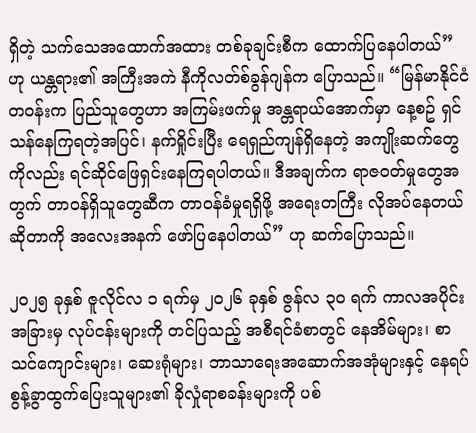ရှိတဲ့ သက်သေအထောက်အထား တစ်ခုချင်းစီက ထောက်ပြနေပါတယ်” ဟု ယန္တရား၏ အကြီးအကဲ နီကိုလတ်စ်ခွန်ဂျန်က ပြောသည်။ “မြန်မာနိုင်ငံတဝန်းက ပြည်သူတွေဟာ အကြမ်းဖက်မှု အန္တရာယ်အောက်မှာ နေ့စဥ် ရှင်သန်နေကြရတဲ့အပြင်၊ နက်ရှိုင်းပြီး ရေရှည်ကျန်ရှိနေတဲ့ အကျိုးဆက်တွေကိုလည်း ရင်ဆိုင်ဖြေရှင်းနေကြရပါတယ်။ ဒီအချက်က ရာဇဝတ်မှုတွေအတွက် တာဝန်ရှိသူတွေဆီက တာဝန်ခံမှုရရှိဖို့ အရေးတကြီး လိုအပ်နေတယ်ဆိုတာကို အလေးအနက် ဖော်ပြနေပါတယ်” ဟု ဆက်ပြောသည်။

၂၀၂၅ ခုနှစ် ဇူလိုင်လ ၁ ရက်မှ ၂၀၂၆ ခုနှစ် ဇွန်လ ၃၀ ရက် ကာလအပိုင်းအခြားမှ လုပ်ငန်းများကို တင်ပြသည့် အစီရင်ခံစာတွင် နေအိမ်များ၊ စာသင်ကျောင်းများ၊ ဆေးရုံများ၊ ဘာသာရေးအဆောက်အအုံများနှင့် နေရပ်စွန့်ခွာထွက်ပြေးသူများ၏ ခိုလှုံရာစခန်းများကို ပစ်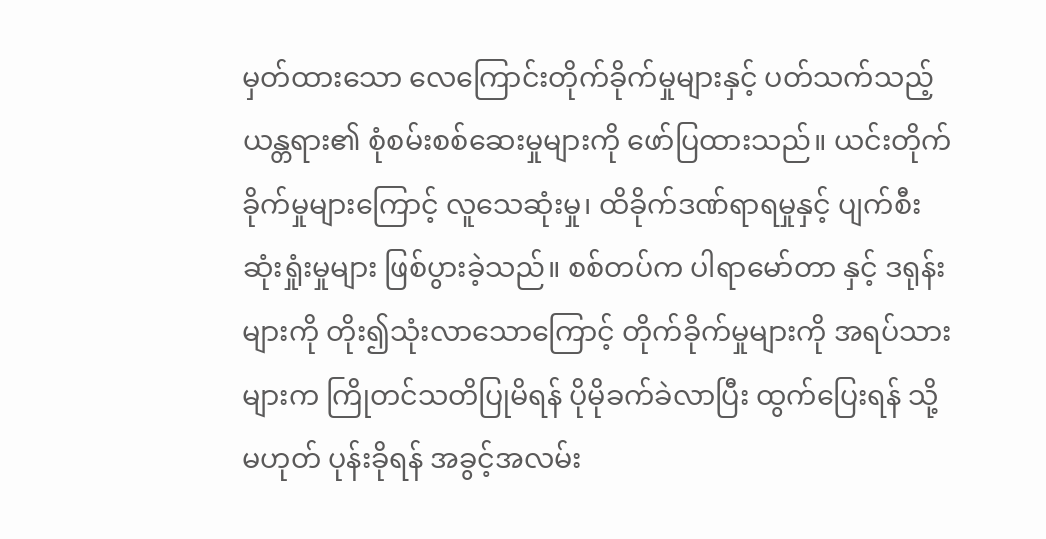မှတ်ထားသော လေကြောင်းတိုက်ခိုက်မှုများနှင့် ပတ်သက်သည့် ယန္တရား၏ စုံစမ်းစစ်ဆေးမှုများကို ဖော်ပြထားသည်။ ယင်းတိုက်ခိုက်မှုများကြောင့် လူသေဆုံးမှု၊ ထိခိုက်ဒဏ်ရာရမှုနှင့် ပျက်စီးဆုံးရှုံးမှုများ ဖြစ်ပွားခဲ့သည်။ စစ်တပ်က ပါရာမော်တာ နှင့် ဒရုန်းများကို တိုး၍သုံးလာသောကြောင့် တိုက်ခိုက်မှုများကို အရပ်သားများက ကြိုတင်သတိပြုမိရန် ပိုမိုခက်ခဲလာပြီး ထွက်ပြေးရန် သို့မဟုတ် ပုန်းခိုရန် အခွင့်အလမ်း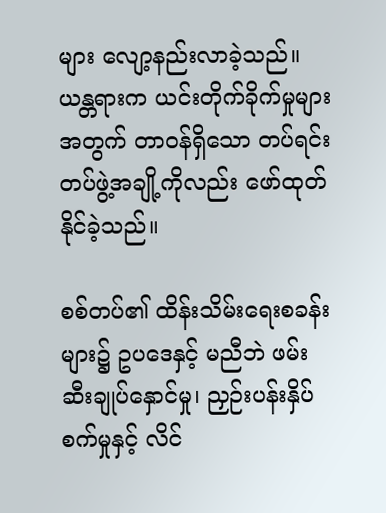များ လျော့နည်းလာခဲ့သည်။ ယန္တရားက ယင်းတိုက်ခိုက်မှုများအတွက် တာဝန်ရှိသော တပ်ရင်းတပ်ဖွဲ့အချို့ကိုလည်း ဖော်ထုတ်နိုင်ခဲ့သည်။

စစ်တပ်၏ ထိန်းသိမ်းရေးစခန်းများ၌ ဥပဒေနှင့် မညီဘဲ ဖမ်းဆီးချုပ်နှောင်မှု၊ ညှဉ်းပန်းနှိပ်စက်မှုနှင့် လိင်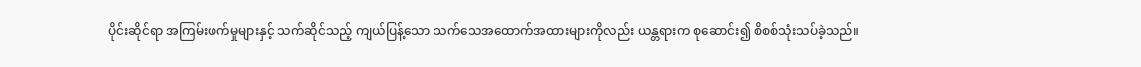ပိုင်းဆိုင်ရာ အကြမ်းဖက်မှုများနှင့် သက်ဆိုင်သည့် ကျယ်ပြန့်သော သက်သေအထောက်အထားများကိုလည်း ယန္တရားက စုဆောင်း၍ စိစစ်သုံးသပ်ခဲ့သည်။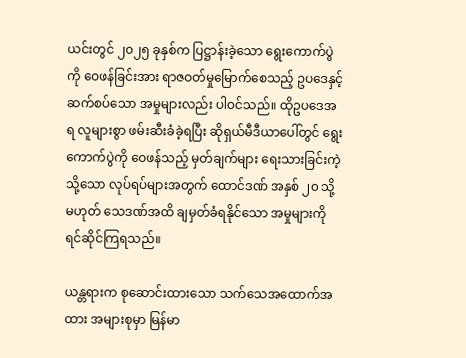ယင်းတွင် ၂၀၂၅ ခုနှစ်က ပြဋ္ဌာန်းခဲ့သော ရွေးကောက်ပွဲကို ဝေဖန်ခြင်းအား ရာဇဝတ်မှုမြောက်စေသည့် ဥပဒေနှင့် ဆက်စပ်သော အမှုများလည်း ပါဝင်သည်။ ထိုဥပဒေအရ လူများစွာ ဖမ်းဆီးခံခဲ့ရပြီး ဆိုရှယ်မီဒီယာပေါ်တွင် ရွေးကောက်ပွဲကို ဝေဖန်သည့် မှတ်ချက်များ ရေးသားခြင်းကဲ့သို့သော လုပ်ရပ်များအတွက် ထောင်ဒဏ် အနှစ် ၂၀ သို့မဟုတ် သေဒဏ်အထိ ချမှတ်ခံရနိုင်သော အမှုများကို ရင်ဆိုင်ကြရသည်။

ယန္တရားက စုဆောင်းထားသော သက်သေအထောက်အထား အများစုမှာ မြန်မာ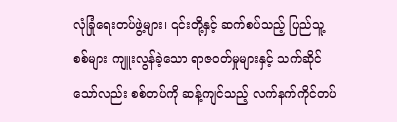လုံခြုံရေးတပ်ဖွဲ့များ၊ ၎င်းတို့နှင့် ဆက်စပ်သည့် ပြည်သူ့စစ်များ ကျူးလွန်ခဲ့သော ရာဇဝတ်မှုများနှင့် သက်ဆိုင်သော်လည်း စစ်တပ်ကို ဆန့်ကျင်သည့် လက်နက်ကိုင်တပ်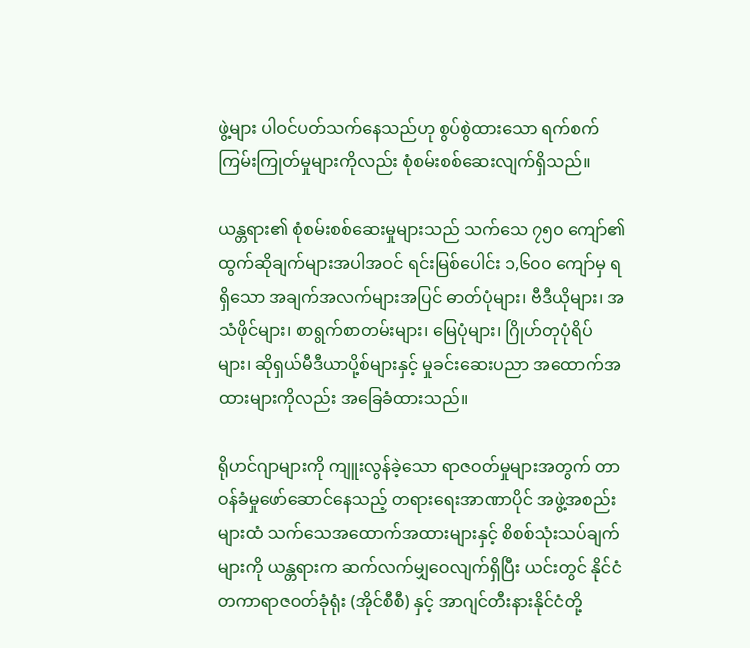ဖွဲ့များ ပါဝင်ပတ်သက်နေသည်ဟု စွပ်စွဲထားသော ရက်စက်ကြမ်းကြုတ်မှုများကိုလည်း စုံစမ်းစစ်ဆေးလျက်ရှိသည်။

ယန္တရား၏ စုံစမ်းစစ်ဆေးမှုများသည် သက်သေ ၇၅၀ ကျော်၏ ထွက်ဆိုချက်များအပါအဝင် ရင်းမြစ်ပေါင်း ၁,၆၀၀ ကျော်မှ ရရှိသော အချက်အလက်များအပြင် ဓာတ်ပုံများ၊ ဗီဒီယိုများ၊ အသံဖိုင်များ၊ စာရွက်စာတမ်းများ၊ မြေပုံများ၊ ဂြိုဟ်တုပုံရိပ်များ၊ ဆိုရှယ်မီဒီယာပို့စ်များနှင့် မှုခင်းဆေးပညာ အထောက်အထားများကိုလည်း အခြေခံထားသည်။

ရိုဟင်ဂျာများကို ကျူးလွန်ခဲ့သော ရာဇဝတ်မှုများအတွက် တာဝန်ခံမှုဖော်ဆောင်နေသည့် တရားရေးအာဏာပိုင် အဖွဲ့အစည်းများထံ သက်သေအထောက်အထားများနှင့် စိစစ်သုံးသပ်ချက်များကို ယန္တရားက ဆက်လက်မျှဝေလျက်ရှိပြီး ယင်းတွင် နိုင်ငံတကာရာဇဝတ်ခုံရုံး (အိုင်စီစီ) နှင့် အာဂျင်တီးနားနိုင်ငံတို့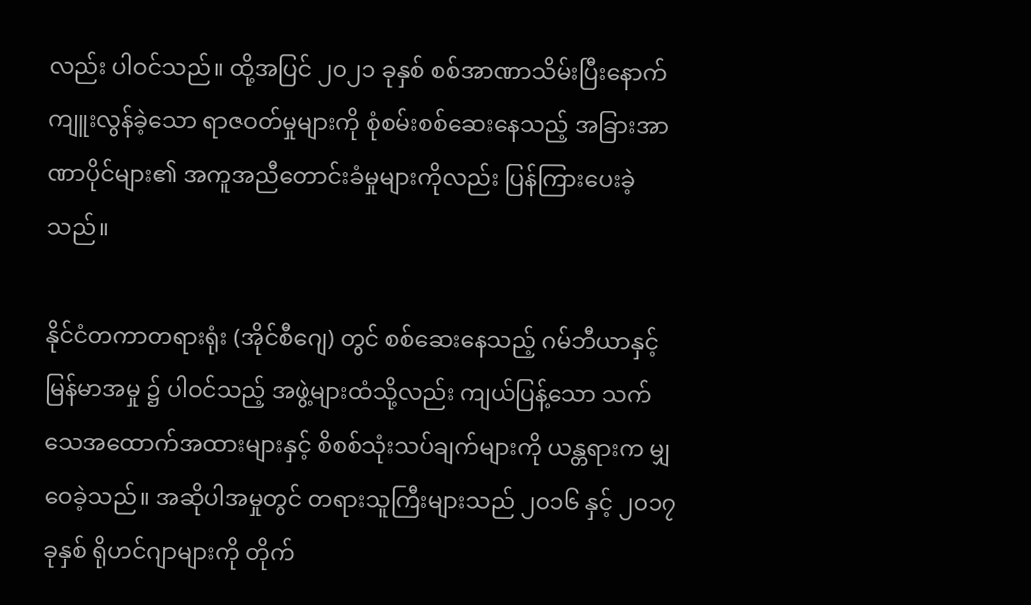လည်း ပါဝင်သည်။ ထို့အပြင် ၂၀၂၁ ခုနှစ် စစ်အာဏာသိမ်းပြီးနောက် ကျူးလွန်ခဲ့သော ရာဇဝတ်မှုများကို စုံစမ်းစစ်ဆေးနေသည့် အခြားအာဏာပိုင်များ၏ အကူအညီတောင်းခံမှုများကိုလည်း ပြန်ကြားပေးခဲ့သည်။

နိုင်ငံတကာတရားရုံး (အိုင်စီဂျေ) တွင် စစ်ဆေးနေသည့် ဂမ်ဘီယာနှင့် မြန်မာအမှု ၌ ပါဝင်သည့် အဖွဲ့များထံသို့လည်း ကျယ်ပြန့်သော သက်သေအထောက်အထားများနှင့် စိစစ်သုံးသပ်ချက်များကို ယန္တရားက မျှဝေခဲ့သည်။ အဆိုပါအမှုတွင် တရားသူကြီးများသည် ၂၀၁၆ နှင့် ၂၀၁၇ ခုနှစ် ရိုဟင်ဂျာများကို တိုက်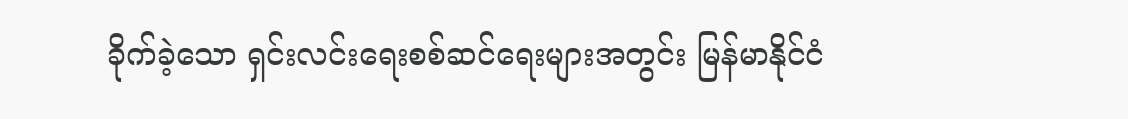ခိုက်ခဲ့သော ရှင်းလင်းရေးစစ်ဆင်ရေးများအတွင်း မြန်မာနိုင်ငံ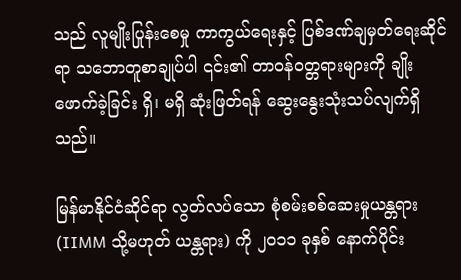သည် လူမျိုးပြုန်းစေမှု ကာကွယ်ရေးနှင့် ပြစ်ဒဏ်ချမှတ်ရေးဆိုင်ရာ သဘောတူစာချုပ်ပါ ၎င်း၏ တာဝန်ဝတ္တရားများကို ချိုးဖောက်ခဲ့ခြင်း ရှိ၊ မရှိ ဆုံးဖြတ်ရန် ဆွေးနွေးသုံးသပ်လျက်ရှိသည်။

မြန်မာနိုင်ငံဆိုင်ရာ လွတ်လပ်သော စုံစမ်းစစ်ဆေးမှုယန္တရား (IIMM သို့မဟုတ် ယန္တရား) ကို ၂၀၁၁ ခုနှစ် နောက်ပိုင်း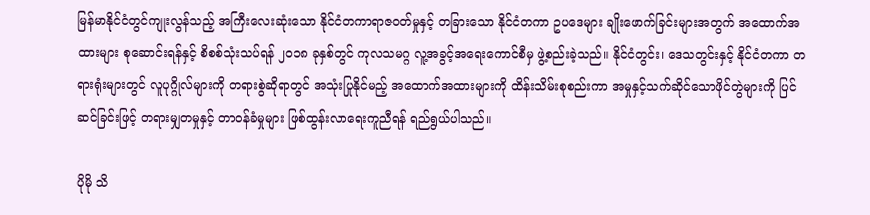မြန်မာနိုင်ငံတွင်ကျုးလွန်သည့် အကြီးလေးဆုံးသော နိုင်ငံတကာရာဇဝတ်မှုနှင့် တခြားသော နိုင်ငံတကာ ဥပဒေများ ချိုးဖောက်ခြင်းများအတွက် အထောက်အထားများ စုဆောင်းရန်နှင့် စိစစ်သုံးသပ်ရန် ၂၀၁၈ ခုနှစ်တွင် ကုလသမဂ္ဂ လူ့အခွင့်အရေးကောင်စီမှ ဖွဲ့စည်းခဲ့သည်။ နိုင်ငံတွင်း၊ ဒေသတွင်းနှင့် နိုင်ငံတကာ တရားရုံးများတွင် လူပုဂ္ဂိုလ်များကို တရားစွဲဆိုရာတွင် အသုံးပြုနိုင်မည့် အထောက်အထားများကို ထိန်းသိမ်းစုစည်းကာ အမှုနှင့်သက်ဆိုင်သောဖိုင်တွဲများကို ပြင်ဆင်ခြင်းဖြင့် တရားမျှတမှုနှင့် တာဝန်ခံမှုများ ဖြစ်ထွန်းလာရေးကူညီရန် ရည်ရွယ်ပါသည်။

ပိုမို သိ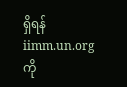ရှိရန် iimm.un.org ကို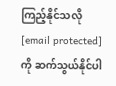ကြည့်နိုင်သလို  [email protected] ကို ဆက်သွယ်နိုင်ပါ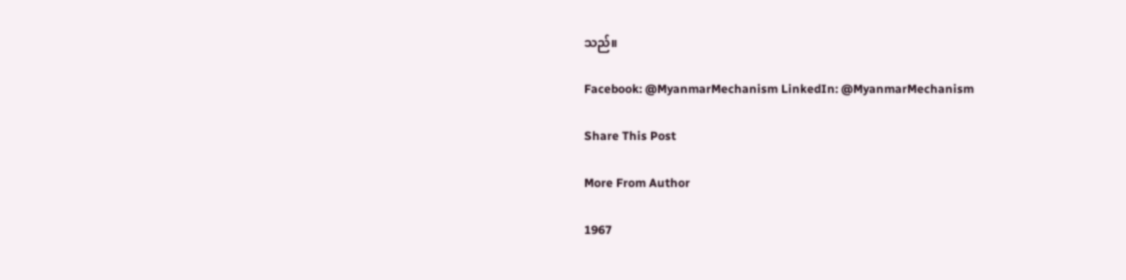သည်။

Facebook: @MyanmarMechanism LinkedIn: @MyanmarMechanism

Share This Post

More From Author

1967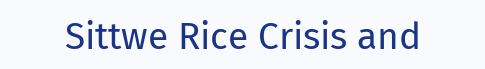Sittwe Rice Crisis and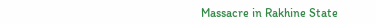Massacre in Rakhine State